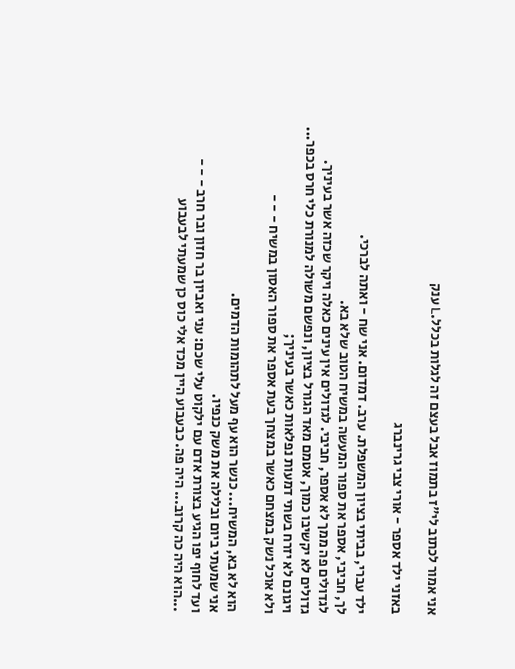אני אמור לכתוב לי"ז בתמוז אבל בעצם זה לגלות בכלל.L ענק

באזני ילד אספר - אורי צבי גרינברג

ילד עברי, בביתי בציון המשפלת. ערב. דמדום. אני שח - ואתה לברכי.
לך, חביבי, אספר את ספור המעשה במשיח הטוב שלא בא.
לגדולים פה ממך לא אספר, חביבי. לגדולים אין עינים כאלה ויקר שכזה אשר בעיניך.
גדולים לא יקשיבו כמוך, אטמם מאד הגורל בציון, ונפשם משולה למנורת כלי חרס בכפר...
ויגונם לא יזרח בשתי דמעות נפלאות כאשר בעיניך;
ולא אוכל נשק במצחם כאשר במצחך בעת אספר את ספור האסון במשיח - - -

הוא לא בא, המשיח... כנשר הוא עף מעל לתהומות הדמים.
אני שמעתי ביום ובלילה את משק כנפיו.
ועד לחוף יפו הגיע בצורת אדם עם ילקוט עלי שכם: עני ואביון בר חזון ובר חרב - - -
...הוא היה כה קרוב... היה פה. כבעבוע היין מכד אלי כוס כן שמעתי לבעבוע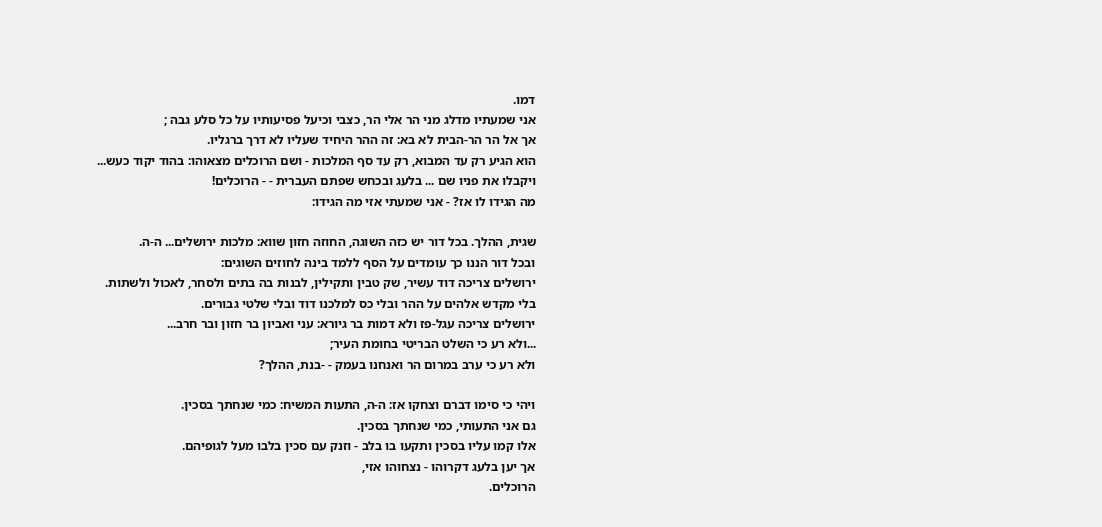דמו.
אני שמעתיו מדלג מני הר אלי הר, כצבי וכיעל פסיעותיו על כל סלע גבה ;
אך אל הר הר-הבית לא בא: זה ההר היחיד שעליו לא דרך ברגליו.
הוא הגיע רק עד המבוא, רק עד סף המלכות - ושם הרוכלים מצאוהו: בהוד יקוד כעש...
ויקבלו את פניו שם ... בלעג ובכחש שפתם העברית - - הרוכלים!
מה הגידו לו אז? - אני שמעתי אזי מה הגידו:

שגית, ההלך. בכל דור יש כזה השוגה, החוזה חזון שווא: מלכות ירושלים... ה-ה.
ובכל דור הננו כך עומדים על הסף ללמד בינה לחוזים השוגים:
ירושלים צריכה דוד עשיר, שק טבין ותקילין, לבנות בה בתים ולסחר, לאכול ולשתות.
בלי מקדש אלהים על ההר ובלי כס למלכנו דוד ובלי שלטי גבורים.
ירושלים צריכה עגל-פז ולא דמות בר גיורא: עני ואביון בר חזון ובר חרב...
...ולא רע כי השלט הבריטי בחומת העיר;
ולא רע כי ערב במרום הר ואנחנו בעמק - -בנת, ההלך?

ויהי כי סימו דברם וצחקו אז: ה-ה, התעות המשיח: כמי שנחתך בסכין.
גם אני התעותי, כמי שנחתך בסכין.
אלו קמו עליו בסכין ותקעו בו בלב - וזנק עם סכין בלבו מעל לגופיהם.
אך יען בלעג דקרוהו - נצחוהו אזי,
הרוכלים.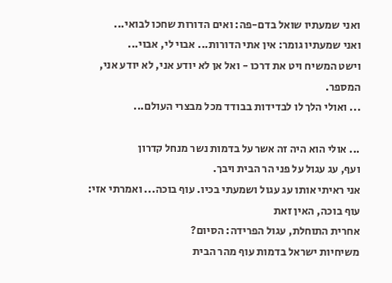ואני שמעתיו שואל בדם-פה: ואים הדורות שחכו לבואי...
ואני שמעתיו גומר: אין אתי הדורות... אבוי לי, אבוי...
וישט המשיח ויט את דרכו - ואל אן לא יודע אני, לא יודע אני, המספר.
... ואולי הלך לו לבדידות בבודד מכל מבצרי העולם...

... אולי הוא היה זה אשר על בדמות נשר מנחל קדרון
ועף, עג עגול על פני הר הבית ויבך.
אני ראיתי אותו עג עגול ושמעתי בכיו. עוף בוכה... ואמרתי אזי: עוף בוכה, האין זאת
אחרית התוחלת, עגול הפרידה: הסיום?
משיחיות ישראל בדמות עוף מהר הבית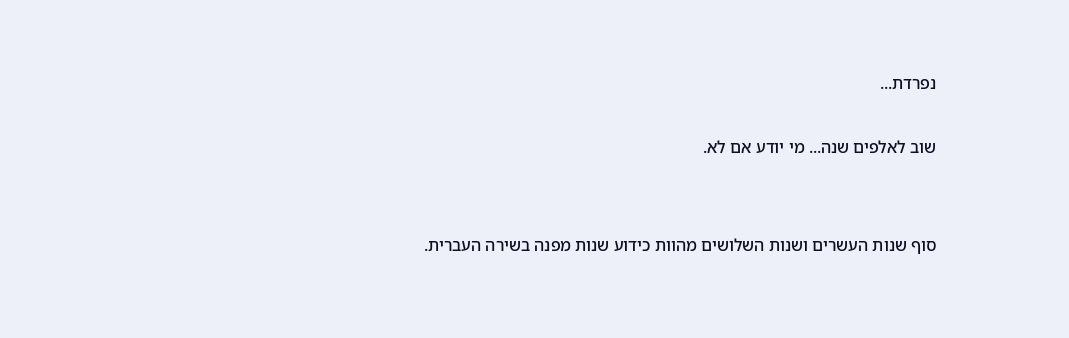נפרדת...

שוב לאלפים שנה... מי יודע אם לא.


סוף שנות העשרים ושנות השלושים מהוות כידוע שנות מפנה בשירה העברית.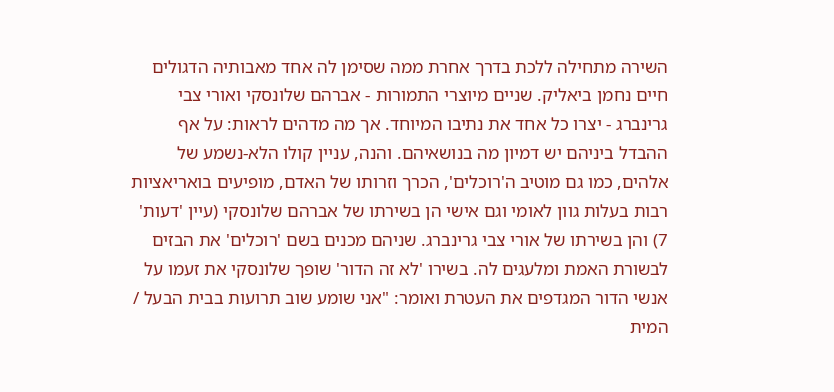השירה מתחילה ללכת בדרך אחרת ממה שסימן לה אחד מאבותיה הדגולים חיים נחמן ביאליק. שניים מיוצרי התמורות - אברהם שלונסקי ואורי צבי גרינברג - יצרו כל אחד את נתיבו המיוחד. אך מה מדהים לראות: על אף ההבדל ביניהם יש דמיון מה בנושאיהם. והנה, עניין קולו הלא-נשמע של אלהים, כמו גם מוטיב ה'רוכלים', הכרך וזרותו של האדם, מופיעים בואריאציות רבות בעלות גוון לאומי וגם אישי הן בשירתו של אברהם שלונסקי (עיין 'דעות' 7) והן בשירתו של אורי צבי גרינברג. שניהם מכנים בשם 'רוכלים' את הבזים לבשורת האמת ומלעגים לה. בשירו 'לא זה הדור' שופך שלונסקי את זעמו על אנשי הדור המגדפים את העטרת ואומר: "אני שומע שוב תרועות בבית הבעל / המית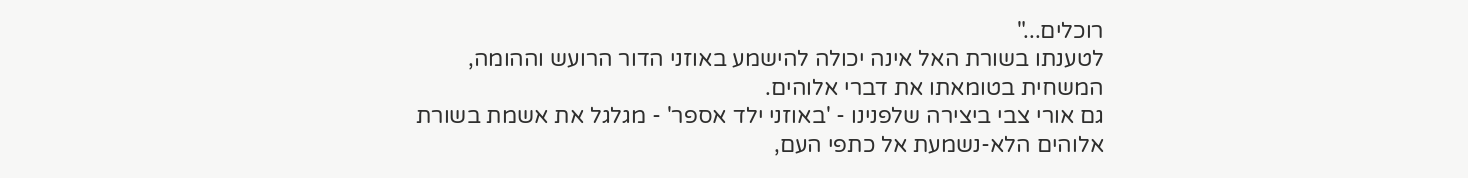רוכלים..."
לטענתו בשורת האל אינה יכולה להישמע באוזני הדור הרועש וההומה, המשחית בטומאתו את דברי אלוהים.
גם אורי צבי ביצירה שלפנינו - 'באוזני ילד אספר' - מגלגל את אשמת בשורת אלוהים הלא-נשמעת אל כתפי העם,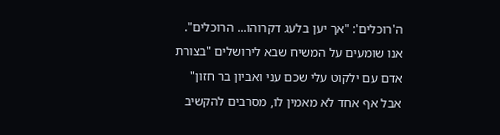ה'רוכלים': "אך יען בלעג דקרוהו... הרוכלים".
אנו שומעים על המשיח שבא לירושלים "בצורת אדם עם ילקוט עלי שכם עני ואביון בר חזון" אבל אף אחד לא מאמין לו, מסרבים להקשיב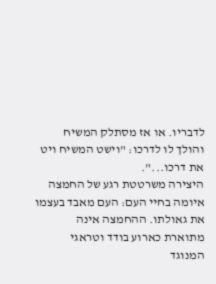לדבריו. או אז מסתלק המשיח והולך לו לדרכו: "וישט המשיח ויט את דרכו...".
היצירה משרטטת רגע של החמצה איומה בחיי העם: העם מאבד בעצמו את גאולתו. ההחמצה אינה מתוארת כארוע בודד וטראגי המנוגד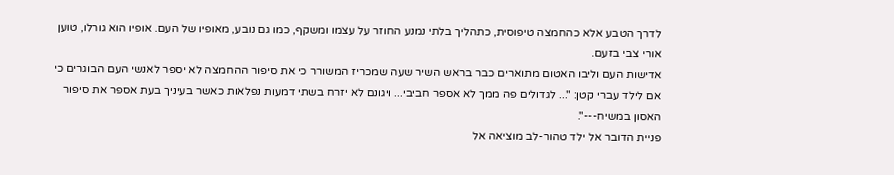לדרך הטבע אלא כהחמצה טיפוסית, כתהליך בלתי נמנע החוזר על עצמו ומשקף, כמו גם נובע, מאופיו של העם. אופיו הוא גורלו, טוען אורי צבי בזעם.
אדישות העם וליבו האטום מתוארים כבר בראש השיר שעה שמכריז המשורר כי את סיפור ההחמצה לא יספר לאנשי העם הבוגרים כי אם לילד עברי קטן: "... לגדולים פה ממך לא אספר חביבי... ויגונם לא יזרח בשתי דמעות נפלאות כאשר בעיניך בעת אספר את סיפור האסון במשיח---".
פניית הדובר אל ילד טהור-לב מוציאה אל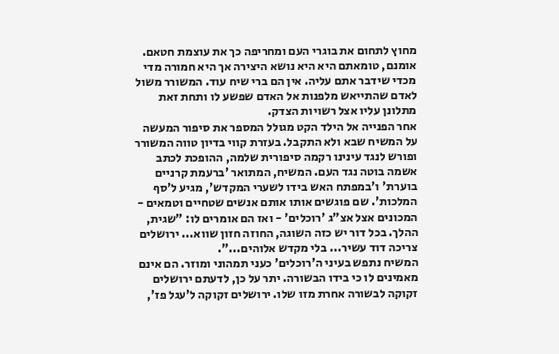מחוץ לתחום את בוגרי העם ומחריפה כך את עוצמת חטאם. אומנם, טומאתם היא היא נושא היצירה אך היא חמורה מדי מכדי שידבר אתם עליה. אין הם ברי שיח עוד. המשורר משול לאדם שהתייאש מלפנות אל האדם שפשע לו ותחת זאת מתלונן עליו אצל רשויות הצדק.
אחר הפנייה אל הילד הקט מגולל המספר את סיפור המעשה על המשיח שבא ולא התקבל. בעזרת קווי בדיון טווה המשורר ופורש לנגד עינינו רקמה סיפורית שלמה, ההופכת לכתב אשמה בוטה נגד העם. המשיח, המתואר 'ברעמת קרניים בוערת' ו'במפתח האש בידו לשערי המקדש', מגיע ל'סף המלכות'. שם פוגשים אותו אותם אנשים שטחיים וטמאים - המכונים אצל אצ"ג 'רוכלים' - ואז הם אומרים לו: "שגית, ההלך. בכל דור יש כזה השוגה, החוזה חזון שווא... ירושלים צריכה דוד עשיר... בלי מקדש אלוהים...".
המשיח נתפש בעיני ה'רוכלים' כעני תמהוני ומוזר. הם אינם מאמינים לו כי בידו הבשורה. יתר על כן, לדעתם ירושלים זקוקה לבשורה אחרת מזו שלו. ירושלים זקוקה ל'עגל פז',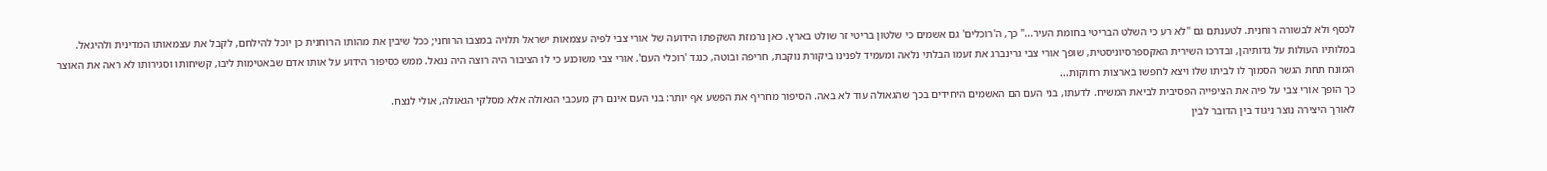לכסף ולא לבשורה רוחנית. לטענתם גם "לא רע כי השלט הבריטי בחומת העיר..." כך, ה'רוכלים' גם אשמים כי שלטון בריטי זר שולט בארץ. כאן נרמזת השקפתו הידועה של אורי צבי לפיה עצמאות ישראל תלויה במצבו הרוחני; ככל שיבין את מהותו הרוחנית כן יוכל להילחם, לקבל את עצמאותו המדינית ולהיגאל.
במלותיו העולות על גדותיהן, ובדרכו השירית האקספרסיוניסטית, שופך אורי צבי גרינברג את זעמו הבלתי נלאה ומעמיד לפנינו ביקורת נוקבת, חריפה ובוטה, כנגד 'רוכלי העם'. אורי צבי משוכנע כי לו הציבור היה רוצה היה נגאל. ממש כסיפור הידוע על אותו אדם שבאטימות ליבו, קשיחותו וסגירותו לא ראה את האוצר המונח תחת הגשר הסמוך לו לביתו שלו ויצא לחפשו בארצות רחוקות...
כך הופך אורי צבי על פיה את הציפייה הפסיבית לביאת המשיח. לדעתו, בני העם הם האשמים היחידים בכך שהגאולה עוד לא באה. הסיפור מחריף את הפשע אף יותר: בני העם אינם רק מעכבי הגאולה אלא מסלקי הגאולה, אולי לנצח.
לאורך היצירה נוצר ניגוד בין הדובר לבין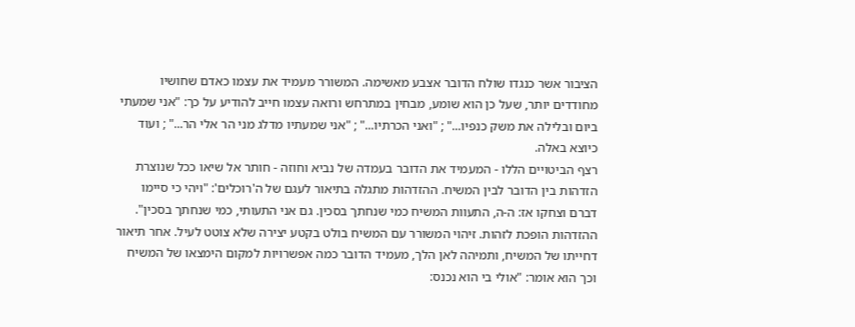הציבור אשר כנגדו שולח הדובר אצבע מאשימה. המשורר מעמיד את עצמו כאדם שחושיו מחודדים יותר, שעל כן הוא שומע, מבחין במתרחש ורואה עצמו חייב להודיע על כך: "אני שמעתי ביום ובלילה את משק כנפיו..." ; "ואני הכרתיו..." ; "אני שמעתיו מדלג מני הר אלי הר..." ; ועוד כיוצא באלה.
רצף הביטויים הללו - המעמיד את הדובר בעמדה של נביא וחוזה - חותר אל שיאו ככל שנוצרת הזדהות בין הדובר לבין המשיח. ההזדהות מתגלה בתיאור לעגם של ה'רוכלים': "ויהי כי סיימו דברם וצחקו אז: ה-ה, התעוות המשיח כמי שנחתך בסכין. גם אני התעותי, כמי שנחתך בסכין".
ההזדהות הופכת לזהות. זיהוי המשורר עם המשיח בולט בקטע יצירה שלא צוטט לעיל. אחר תיאור דחייתו של המשיח, ותמיהה לאן הלך, מעמיד הדובר כמה אפשרויות למקום הימצאו של המשיח וכך הוא אומר: "אולי בי הוא נכנס: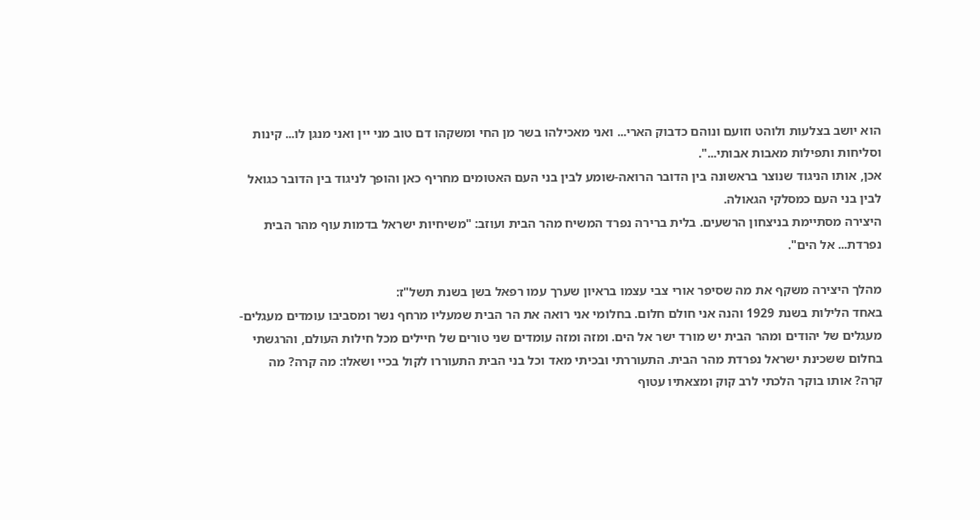הוא יושב בצלעות ולוהט וזועם ונוהם כדבוק הארי... ואני מאכילהו בשר מן החי ומשקהו דם טוב מני יין ואני מנגן לו... קינות וסליחות ותפילות מאבות אבותי...".
אכן, אותו הניגוד שנוצר בראשונה בין הדובר הרואה-שומע לבין בני העם האטומים מחריף כאן והופך לניגוד בין הדובר כגואל לבין בני העם כמסלקי הגאולה.
היצירה מסתיימת בניצחון הרשעים. בלית ברירה נפרד המשיח מהר הבית ועוזב: "משיחיות ישראל בדמות עוף מהר הבית נפרדת... אל הים".

מהלך היצירה משקף את מה שסיפר אורי צבי עצמו בראיון שערך עמו רפאל בשן בשנת תשל"ז:
באחד הלילות בשנת 1929 והנה אני חולם חלום. בחלומי אני רואה את הר הבית שמעליו מרחף נשר ומסביבו עומדים מעגלים-מעגלים של יהודים ומהר הבית יש מורד ישר אל הים. ומזה ומזה עומדים שני טורים של חיילים מכל חילות העולם, והרגשתי בחלום ששכינת ישראל נפרדת מהר הבית. התעוררתי ובכיתי מאד וכל בני הבית התעוררו לקול בכיי ושאלו: מה קרה? מה קרה? אותו בוקר הלכתי לרב קוק ומצאתיו עטוף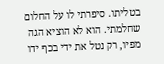בטליתו. סיפרתי לו על החלום שחלמתי. הוא לא הוציא הגה מפיו, רק נטל את ידי בכף ידו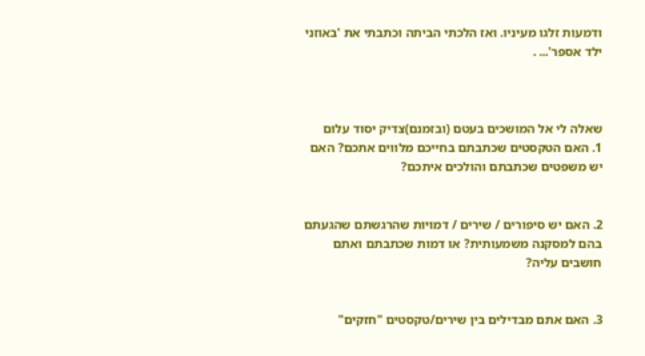ודמעות זלגו מעיניו. ואז הלכתי הביתה וכתבתי את 'באוזני ילד אספר'... .



שאלה לי אל המושכים בעטם (ובזמנם)צדיק יסוד עלום
1. האם הטקסטים שכתבתם בחייכם מלווים אתכם? האם יש משפטים שכתבתם והולכים איתכם?


2. האם יש סיפורים / שירים / דמויות שהרגשתם שהגעתם בהם למסקנה משמעותית? או דמות שכתבתם ואתם חושבים עליה?


3. האם אתם מבדילים בין שירים/טקסטים "חזקים"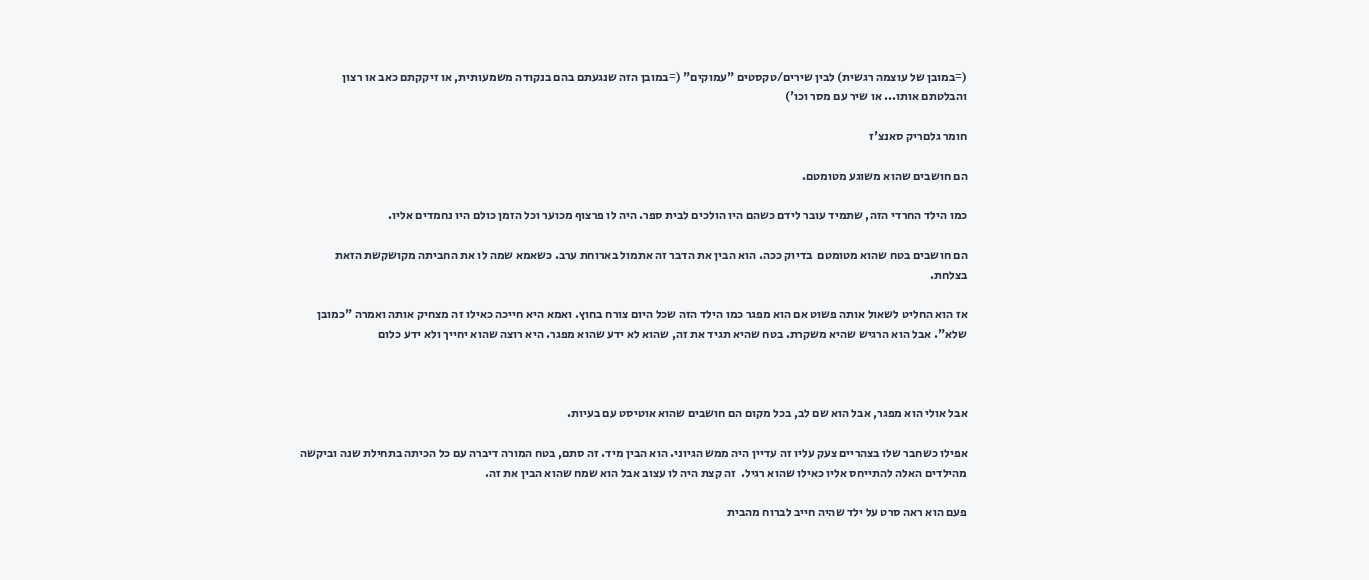(=במובן של עוצמה רגשית) לבין שירים/טקסטים "עמוקים" (=במובן הזה שנגעתם בהם בנקודה משמעותית, או זיקקתם כאב או רצון והבלטתם אותו... או שיר עם מסר וכו')

חומר גלםריק סאנצ'ז

הם חושבים שהוא משוגע מטומטם.

כמו הילד החרדי הזה, שתמיד עובר לידם כשהם היו הולכים לבית ספר. היה לו פרצוף מכוער וכל הזמן כולם היו נחמדים אליו.

הם חושבים בטח שהוא מטומטם  בדיוק ככה. הוא הבין את הדבר זה אתמול בארוחת ערב. כשאמא שמה לו את החביתה מקושקשת הזאת בצלחת.

אז הוא החליט לשאול אותה פשוט אם הוא מפגר כמו הילד הזה שכל היום צורח בחוץ. ואמא היא חייכה כאילו זה מצחיק אותה ואמרה "כמובן שלא". אבל הוא הרגיש שהיא משקרת. בטח שהיא תגיד את זה, שהוא לא ידע שהוא מפגר. היא רוצה שהוא יחייך ולא ידע כלום



אבל אולי הוא מפגר, אבל הוא שם לב, בכל מקום הם חושבים שהוא אוטיסט עם בעיות.

אפילו כשחבר שלו בצהריים צעק עליו זה עדיין היה ממש הגיוני. הוא הבין מיד. זה סתם, בטח המורה דיברה עם כל הכיתה בתחילת שנה וביקשה מהילדים האלה להתייחס אליו כאילו שהוא רגיל.  זה קצת היה לו עצוב אבל הוא שמח שהוא הבין את זה.

פעם הוא ראה סרט על ילד שהיה חייב לברוח מהבית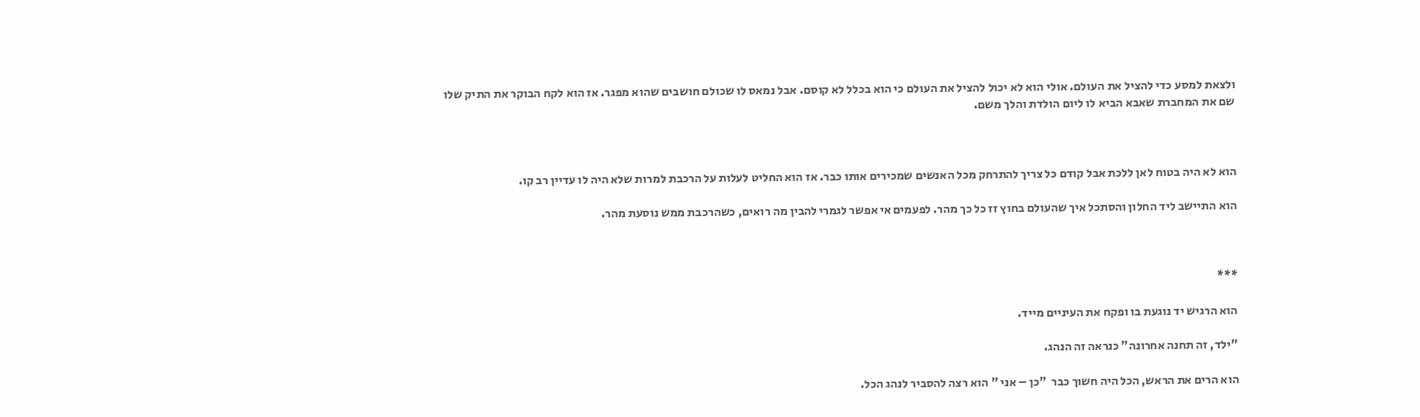ולצאת למסע כדי להציל את העולם. אולי הוא לא יכול להציל את העולם כי הוא בכלל לא קוסם. אבל נמאס לו שכולם חושבים שהוא מפגר. אז הוא לקח הבוקר את התיק שלו שם את המחברת שאבא הביא לו ליום הולדת והלך משם.



הוא לא היה בטוח לאן ללכת אבל קודם כל צריך להתרחק מכל האנשים שמכירים אותו כבר. אז הוא החליט לעלות על הרכבת למרות שלא היה לו עדיין רב קו.

הוא התיישב ליד החלון והסתכל איך שהעולם בחוץ זז כל כך מהר. לפעמים אי אפשר לגמרי להבין מה רואים, כשהרכבת ממש נוסעת מהר.



***

הוא הרגיש יד נוגעת בו ופקח את העיניים מייד.

"ילד, זה תחנה אחרונה" כנראה זה הנהג.

הוא הרים את הראש, הכל היה חשוך כבר  "כן – אני " הוא רצה להסביר לנהג הכל.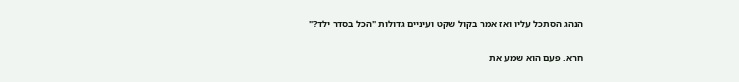הנהג הסתכל עליו ואז אמר בקול שקט ועיניים גדולות "הכל בסדר ילד?"

חרא. פעם הוא שמע את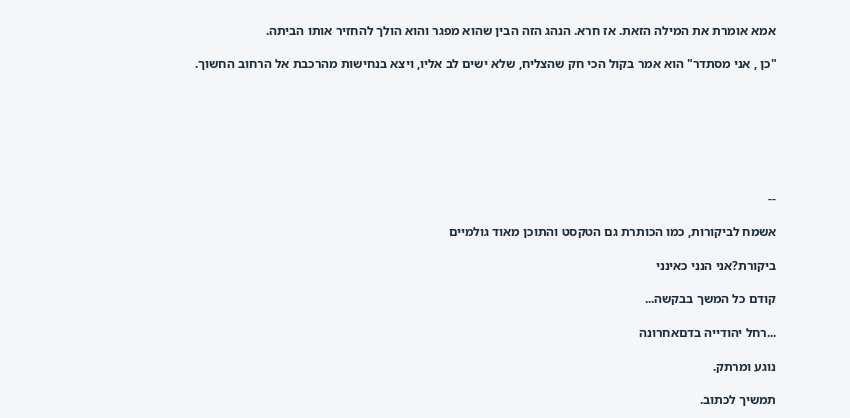אמא אומרת את המילה הזאת. אז חרא. הנהג הזה הבין שהוא מפגר והוא הולך להחזיר אותו הביתה.

"כן , אני מסתדר" הוא אמר בקול הכי חק שהצליח, שלא ישים לב אליו, ויצא בנחישות מהרכבת אל הרחוב החשוך.







--

אשמח לביקורות, כמו הכותרת גם הטקסט והתוכן מאוד גולמיים

ביקורת?אני הנני כאינני

קודם כל המשך בבקשה...

...רחל יהודייה בדםאחרונה

נוגע ומרתק.

תמשיך לכתוב.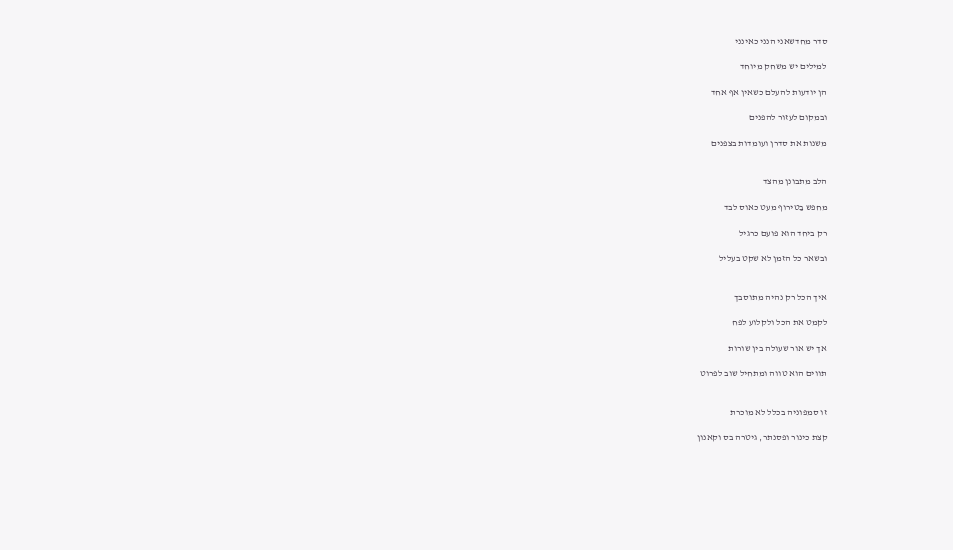סדר מחדשאני הנני כאינני

למילים יש משחק מיוחד

הן יודעות להעלם כשאין אף אחד

ובמקום לעזור להפנים

משנות את סדרן ועומדות בצפנים


הלב מתבונן מהצד

מחפש בַטירוף מעט כאוס לבד

רק ביחד הוא פועם כרגיל

ובשאר כל הזמן לא שקט בעליל


איך הכל רק נהיה מתוסבך

לקמט את הכל ולקלוע לפח

אך יש אור שעולה בין שורות

תווים הוא טווה ומתחיל שוב לפרוט


זו סמפוניה בכלל לא מוכרת

קצת כינור ופסנתר, גיטרה בס וקאנון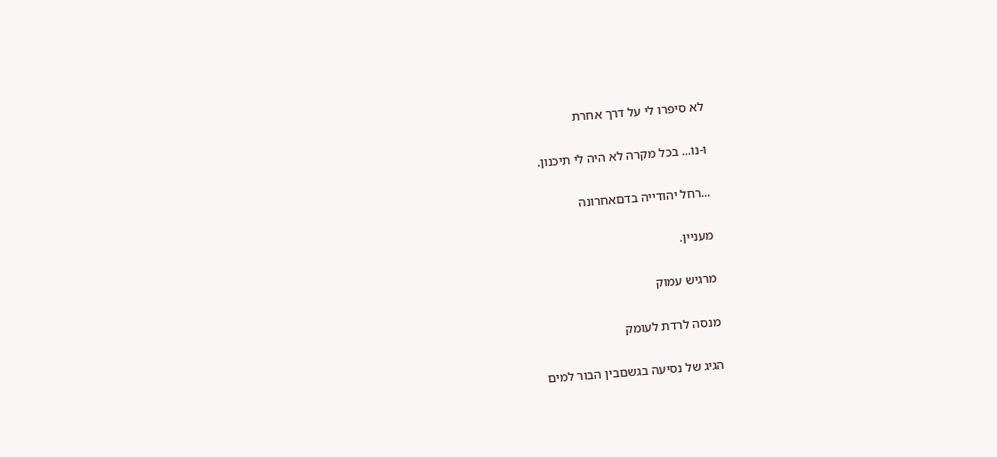לא סיפרו לי על דרך אחרת

ו-נו... בכל מקרה לא היה לי תיכנון.

...רחל יהודייה בדםאחרונה

מעניין.

מרגיש עמוק

מנסה לרדת לעומק

הגיג של נסיעה בגשםבין הבור למים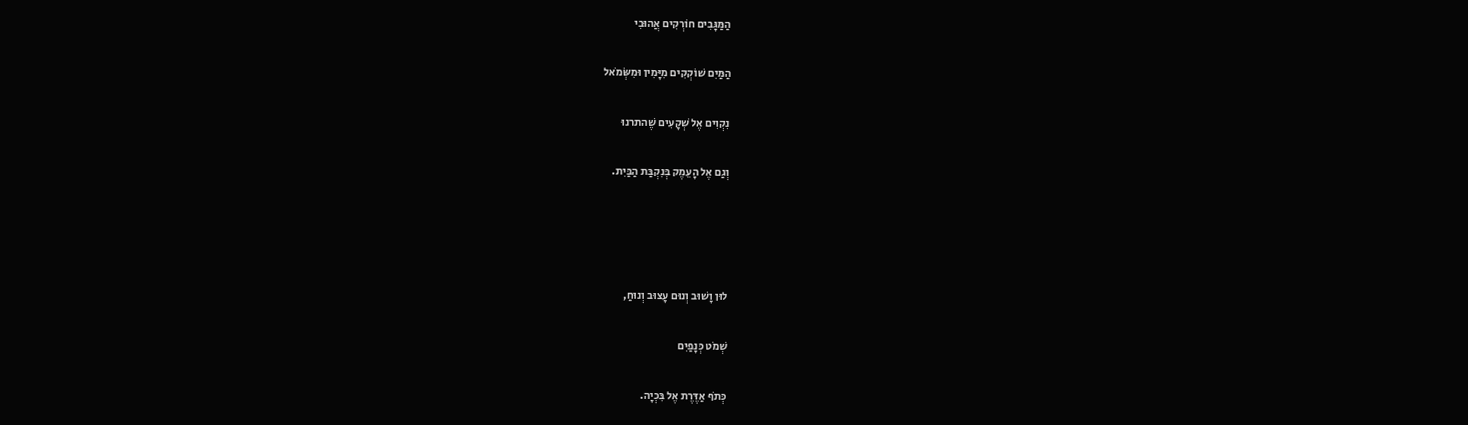הַמַּגָּבִים חוֹרְקִים אֲהוּבִי

הַמַּיִם שׁוֹקְקִים מִיָּמִין וּמִשְּׂמֹאל

נִקְוִים אֶל שְׁקָעִים שֶׁהתרנוּ

וְגַם אֶל הָעֵמֶק בְּנִקְבַּת הַבַּיִת.




לוּן וָשׁוּב וְנוּם עָצוּב וְנוּחַ,

שְׁמֹט כְּנָפַיִם

כְּתֹף אַדֶּרֶת אֶל בִּכְיָה.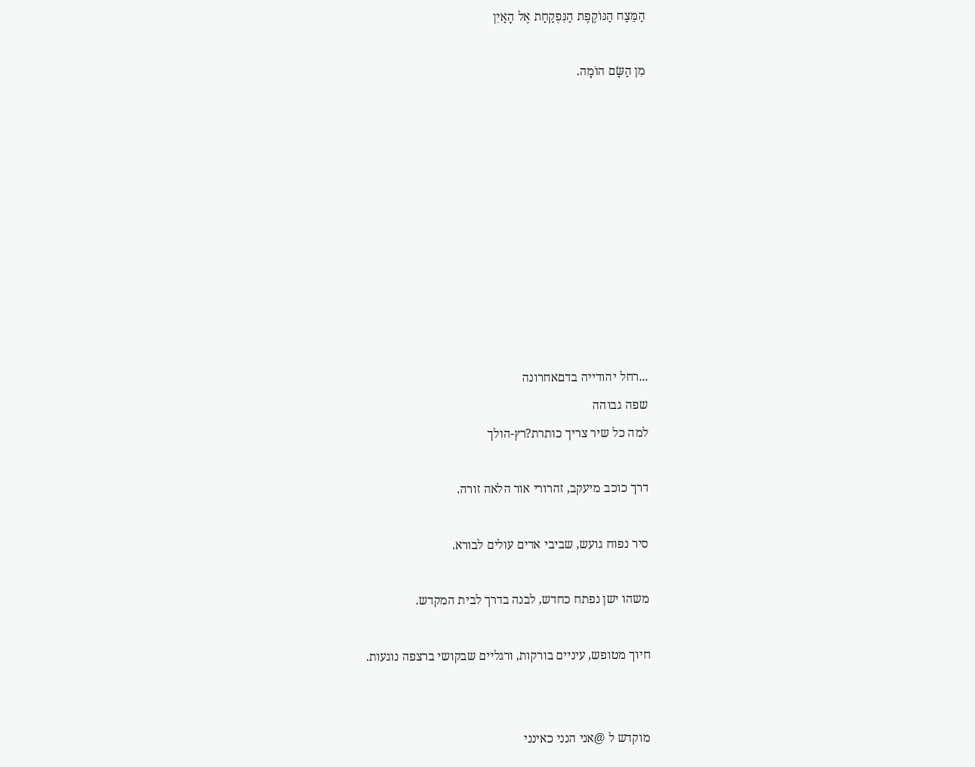הַמֵּצַח הַנּוֹקֶפֶת הַנִּפְקַחַת אֶל הָאַיִן

מִן הַשָּׂם הוֹמָה.










...רחל יהודייה בדםאחרונה
שפה גבוהה
למה כל שיר צריך כותרת?רץ-הולך

דרך כוכב מיעקב, זהרורי אור הלאה זורה.

סיר נפוח גועש, שביבי אדים עולים לבורא.

משהו ישן נפתח כחדש, לבנה בדרך לבית המקדש.

חיוך מטופש, עיניים בורקות, ורגליים שבקושי ברצפה נוגעות.


מוקדש ל @אני הנני כאינני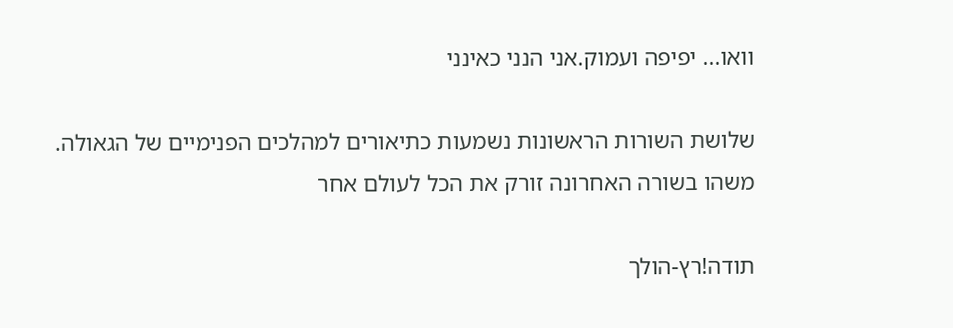וואו... יפיפה ועמוק.אני הנני כאינני

שלושת השורות הראשונות נשמעות כתיאורים למהלכים הפנימיים של הגאולה. משהו בשורה האחרונה זורק את הכל לעולם אחר

תודה!רץ-הולך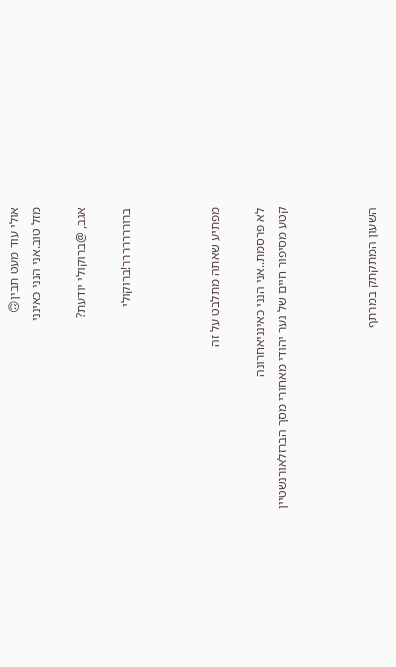אולי עוד מעט תבין🙃
מזל טוב.אני הנני כאינני

אגב, @ברוקולי יודעת?

ברוררררררר!ברוקולי



מפתיע שאתה מתלבט על זה

לא פרסמת..אני הנני כאינניאחרונה
קטע מסיפור חיים של נער יהודי מאחורי מסך הברזלאורנשטיין



השעון המתקתק במרתף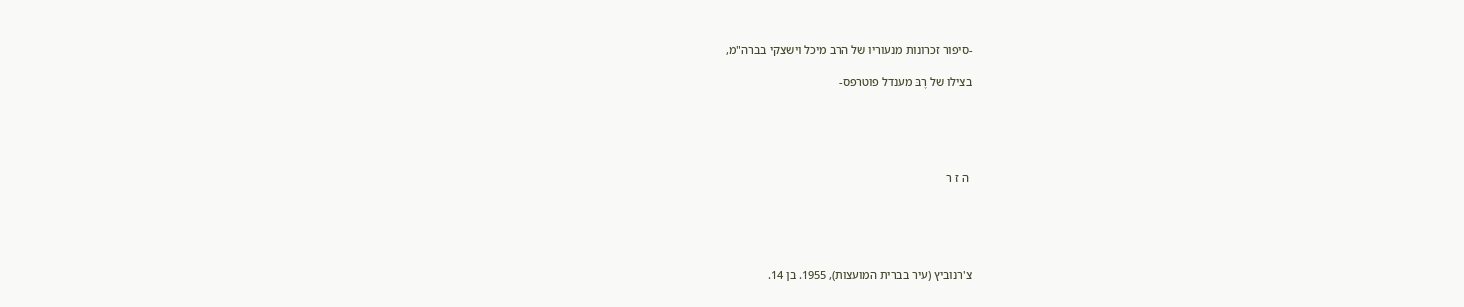-סיפור זכרונות מנעוריו של הרב מיכל וישצקי בברה"מ,

בצילו של רֶבּ מענדל פוטרפס-





 ה ז ר





צ'רנוביץ (עיר בברית המועצות), 1955. בן 14.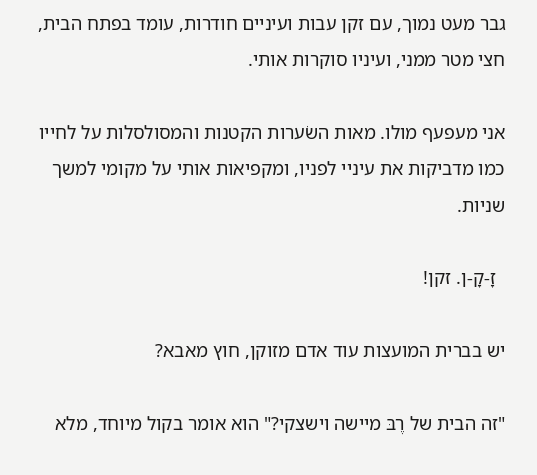גבר מעט נמוך, עם זקן עבות ועיניים חודרות, עומד בפתח הבית, חצי מטר ממני, ועיניו סוקרות אותי.

אני מעפעף מולו. מאות השׂערות הקטנות והמסולסלות על לחייו כמו מדביקות את עיניי לפניו, ומקפיאות אותי על מקומי למשך שניות.

  זָ-קָ-ן. זקן!

יש בברית המועצות עוד אדם מזוקן, חוץ מאבא?

"זה הבית של רֶבּ מיישה וישצקי?" הוא אומר בקול מיוחד, מלא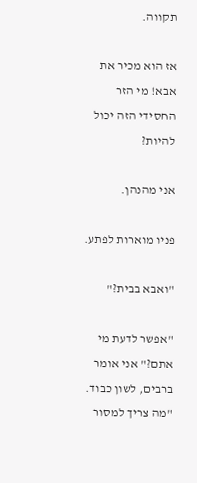תקווה.

אז הוא מכיר את אבא! מי הזר החסידי הזה יכול להיות?

אני מהנהן.

פניו מוארות לפתע.

"ואבא בבית?"

"אפשר לדעת מי אתם?" אני אומר ברבים, לשון כבוד. "מה צריך למסור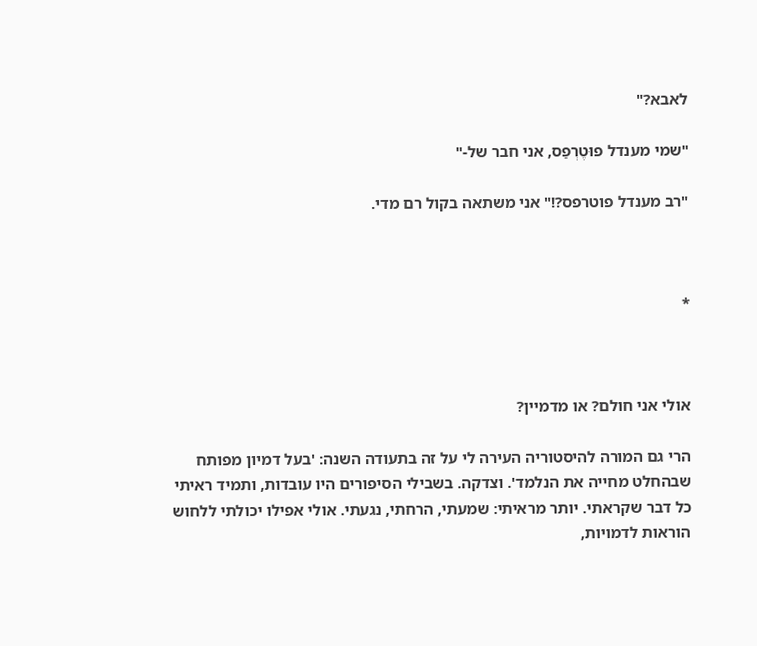לאבא?"

"שמי מענדל פוּטֶרְפַס, אני חבר של-"

"רב מענדל פוטרפס?!" אני משתאה בקול רם מדי.



*



אולי אני חולם? או מדמיין?

הרי גם המורה להיסטוריה העירה לי על זה בתעודה השנה: 'בעל דמיון מפותח שבהחלט מחייה את הנלמד'. וצדקה. בשבילי הסיפורים היו עובדות, ותמיד ראיתי כל דבר שקראתי. יותר מראיתי: שמעתי, הרחתי, נגעתי. אולי אפילו יכולתי ללחוש הוראות לדמויות,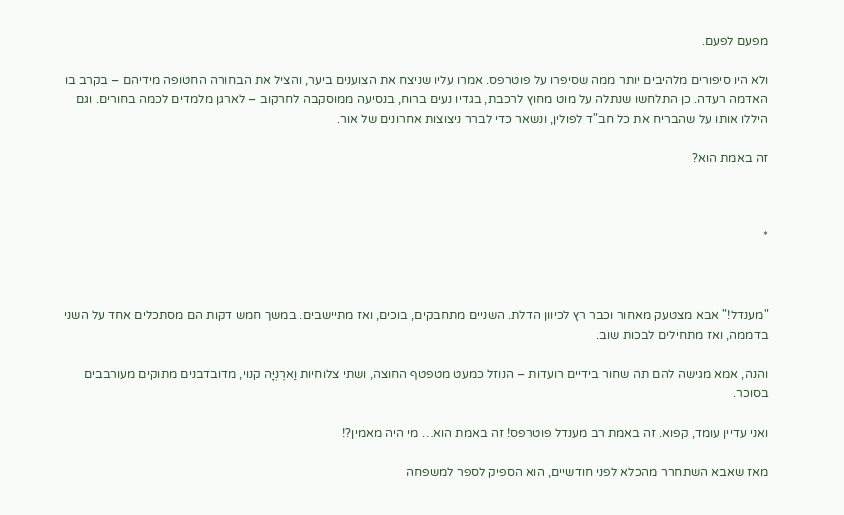מפעם לפעם.

ולא היו סיפורים מלהיבים יותר ממה שסיפרו על פוטרפס. אמרו עליו שניצח את הצוענים ביער, והציל את הבחורה החטופה מידיהם – בקרב בו האדמה רעדה. כן התלחשו שנתלה על מוט מחוץ לרכבת, בגדיו נעים ברוח, בנסיעה ממוסקבה לחרקוב – לארגן מלמדים לכמה בחורים. וגם היללו אותו על שהבריח את כל חב"ד לפולין, ונשאר כדי לברר ניצוצות אחרונים של אור.

זה באמת הוא?



*



"מענדל!" אבא מצטעק מאחור וכבר רץ לכיוון הדלת. השניים מתחבקים, בוכים, ואז מתיישבים. במשך חמש דקות הם מסתכלים אחד על השני בדממה, ואז מתחילים לבכות שוב.

והנה, אמא מגישה להם תה שחור בידיים רועדות – הנוזל כמעט מטפטף החוצה, ושתי צלוחיות וַארֶנְיָּה קנוי, מדובדבנים מתוקים מעורבבים בסוכר.

ואני עדיין עומד, קפוא. זה באמת רב מענדל פוטרפס! זה באמת הוא… מי היה מאמין?!

מאז שאבא השתחרר מהכלא לפני חודשיים, הוא הספיק לספר למשפחה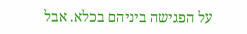על הפגישה ביניהם בכלא. אבל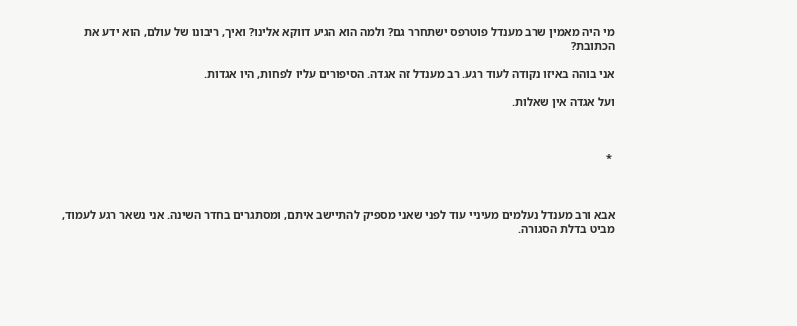מי היה מאמין שרב מענדל פוטרפס ישתחרר גם? ולמה הוא הגיע דווקא אלינו? ואיך, ריבונו של עולם, הוא ידע את הכתובת?

אני בוהה באיזו נקודה לעוד רגע. רב מענדל זה אגדה. הסיפורים עליו לפחות, היו אגדות.

ועל אגדה אין שאלות.



 *



אבא ורב מענדל נעלמים מעיניי עוד לפני שאני מספיק להתיישב איתם, ומסתגרים בחדר השינה. אני נשאר רגע לעמוד, מביט בדלת הסגורה.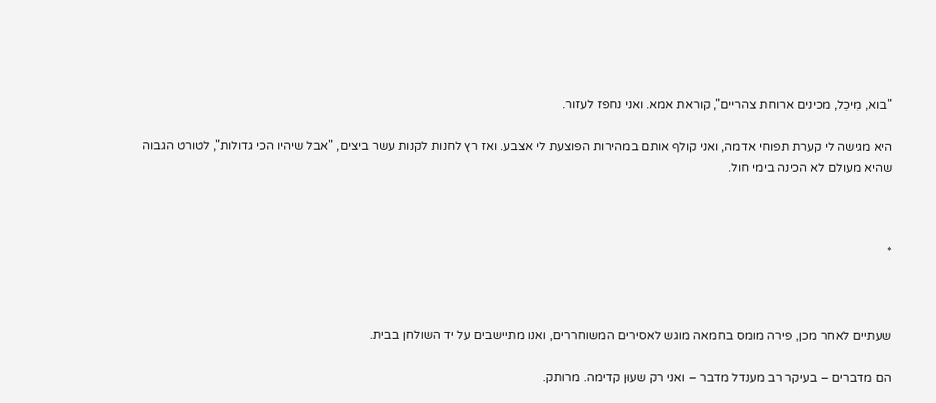"בוא, מִיכֵל, מכינים ארוחת צהריים", קוראת אמא. ואני נחפז לעזור.

היא מגישה לי קערת תפוחי אדמה, ואני קולף אותם במהירות הפוצעת לי אצבע. ואז רץ לחנות לקנות עשר ביצים, "אבל שיהיו הכי גדולות", לטורט הגבוה שהיא מעולם לא הכינה בימי חול.



*



שעתיים לאחר מכן, פירה מומס בחמאה מוגש לאסירים המשוחררים, ואנו מתיישבים על יד השולחן בבית.

הם מדברים – בעיקר רב מענדל מדבר – ואני רק שעוּן קדימה. מרותק.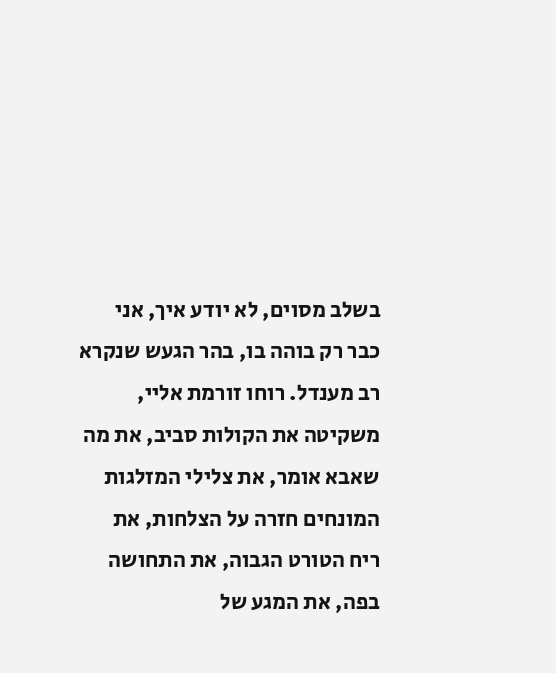בשלב מסוים, לא יודע איך, אני כבר רק בוהה בו, בהר הגעש שנקרא רב מענדל. רוחו זורמת אליי, משקיטה את הקולות סביב, את מה שאבא אומר, את צלילי המזלגות המונחים חזרה על הצלחות, את ריח הטורט הגבוה, את התחושה בפה, את המגע של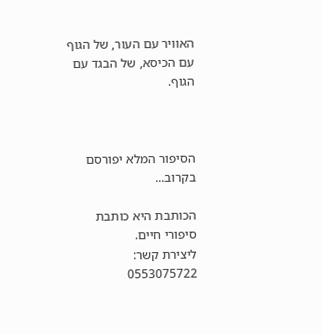האוויר עם העור, של הגוף עם הכיסא, של הבגד עם הגוף.



הסיפור המלא יפורסם בקרוב...

הכותבת היא כותבת סיפורי חיים.
ליצירת קשר:
0553075722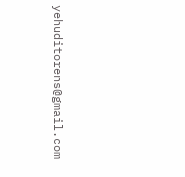yehuditorens@gmail.com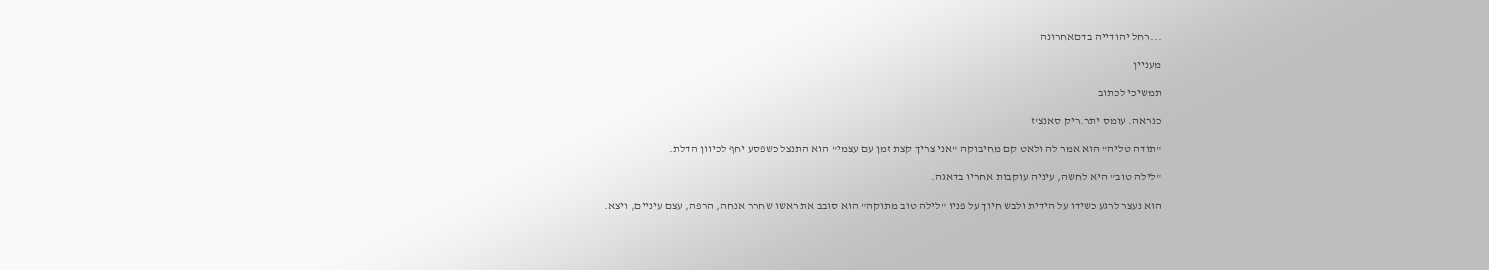...רחל יהודייה בדםאחרונה

מעניין

תמשיכי לכתוב

כנראה. עומס יתר.ריק סאנצ'ז

"תודה טליה" הוא אמר לה ולאט קם מחיבוקה "אני צריך קצת זמן עם עצמי" הוא התנצל כשפסע יחף לכיוון הדלת.

"לילה טוב" היא לחשה, עיניה עוקבות אחריו בדאגה.

הוא נעצר לרגע כשידו על הידית ולבש חיוך על פניו "לילה טוב מתוקה" הוא סובב את ראשו שחרר אנחה, הרפה, עצם עיניים, ויצא.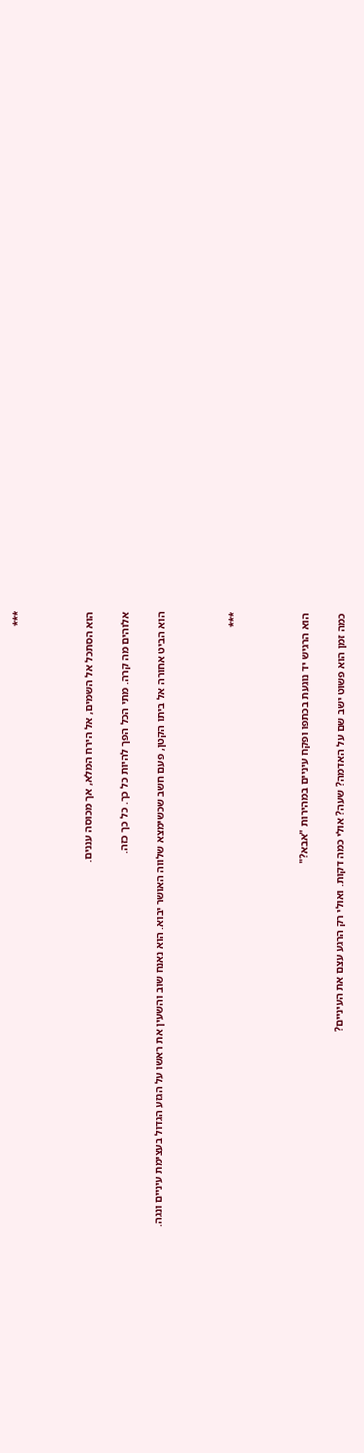***



הוא הסתכל אל השמים, אל הירח המלא, אך מכוסה עננים.

אלוהים מה קרה. מתי הכל הפך להיות כל כך. כל כך כזה.

הוא הביט אחורה אל ביתו הקטן, פעם חשב שכשימצא שלווה האושר יבוא. הוא נאנח שוב והשעין את ראשו על הגזע הגדול בעצימת עיניים ונגה.



***



הוא הרגיש יד נוגעת בכתפו ופקח עיניים במהירות "אבא?"

כמה זמן הוא פשוט ישב שם על האדמה? שעה? אולי כמה דקות. ואולי רק הרגע עצם את העיניים?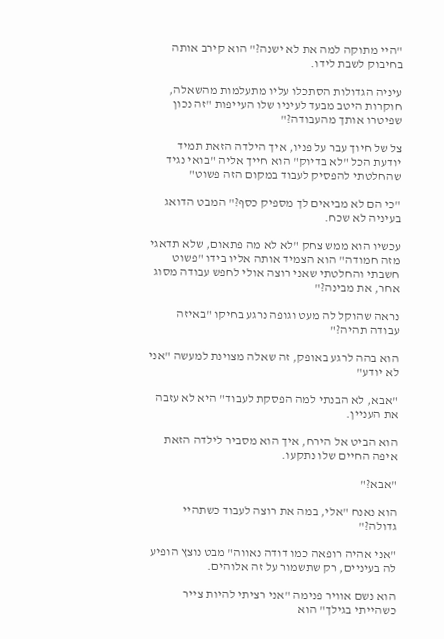"היי מתוקה למה את לא ישנה?" הוא קירב אותה בחיבוק לשבת לידו.

עיניה הגדולות הסתכלו עליו מתעלמות מהשאלה, חוקרות היטב מבעד לעיניו שלו העייפות "זה נכון שפיטרו אותך מהעבודה?"

צל של חיוך עבר על פניו, איך הילדה הזאת תמיד יודעת הכל "לא בדיוק" הוא חייך אליה "בואי נגיד שהחלטתי להפסיק לעבוד במקום הזה פשוט"

"כי הם לא מביאים לך מספיק כסף?" המבט הדואג בעיניה לא שכח.

עכשיו הוא ממש צחק "לא לא מה פתאום, שלא תדאגי מזה חמודה" הוא הצמיד אותה אליו בידו "פשוט חשבתי והחלטתי שאני רוצה אולי לחפש עבודה מסוג אחר, את מבינה?"

נראה שהוקל לה מעט וגופה נרגע בחיקו "באיזה עבודה תהיה?"

הוא בהה לרגע באופק, זה שאלה מצוינת למעשה "אני לא יודע"

"אבא, לא הבנתי למה הפסקת לעבוד" היא לא עזבה את העניין.

הוא הביט אל הירח, איך הוא מסביר לילדה הזאת איפה החיים שלו נתקעו.

"אבא?"

הוא נאנח "אלי, במה את רוצה לעבוד כשתהיי גדולה?"

"אני אהיה רופאה כמו דודה נאווה" מבט נוצץ הופיע לה בעיניים, רק שתשמור על זה אלוהים.

הוא נשם אוויר פנימה "אני רציתי להיות צייר כשהייתי בגילך" הוא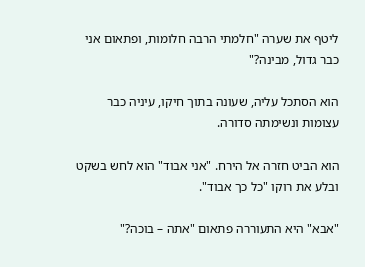ליטף את שערה "חלמתי הרבה חלומות, ופתאום אני כבר גדול, מבינה?"

הוא הסתכל עליה, שעונה בתוך חיקו, עיניה כבר עצומות ונשימתה סדורה.

הוא הביט חזרה אל הירח. "אני אבוד" הוא לחש בשקט ובלע את רוקו "כל כך אבוד".

"אבא" היא התעוררה פתאום "אתה – בוכה?"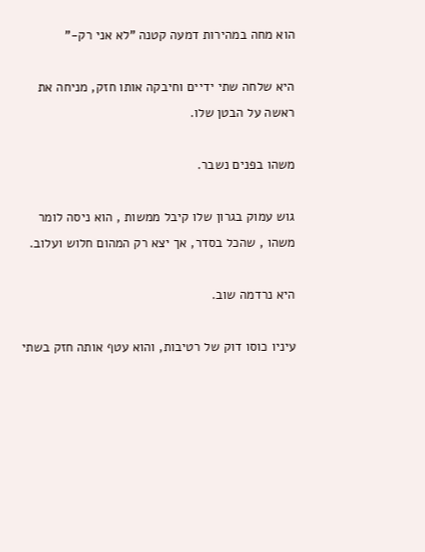הוא מחה במהירות דמעה קטנה "לא אני רק-"

היא שלחה שתי ידיים וחיבקה אותו חזק, מניחה את ראשה על הבטן שלו.

משהו בפנים נשבר.

גוש עמוק בגרון שלו קיבל ממשות , הוא ניסה לומר משהו , שהכל בסדר, אך יצא רק המהום חלוש ועלוב.

היא נרדמה שוב.

עיניו כוסו דוק של רטיבות, והוא עטף אותה חזק בשתי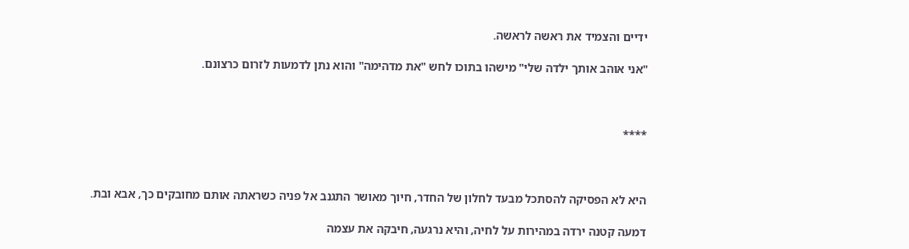ידיים והצמיד את ראשה לראשה.

"אני אוהב אותך ילדה שלי" מישהו בתוכו לחש "את מדהימה" והוא נתן לדמעות לזרום כרצונם.



****



היא לא הפסיקה להסתכל מבעד לחלון של החדר, חיוך מאושר התגנב אל פניה כשראתה אותם מחובקים כך, אבא ובת.

דמעה קטנה ירדה במהירות על לחיה, והיא נרגעה, חיבקה את עצמה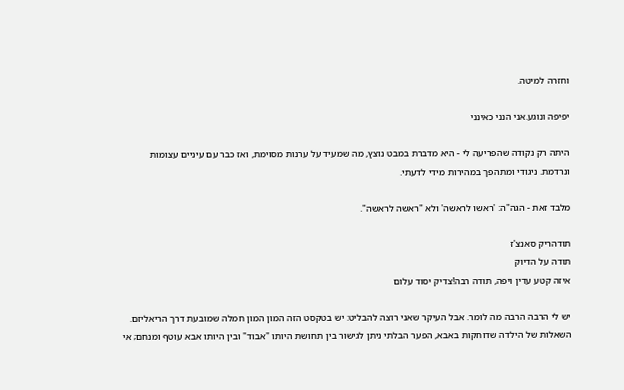וחזרה למיטה.

יפיפה ונוגע.אני הנני כאינני

היתה רק נקודה שהפריעה לי - היא מדברת במבט נוצץ, מה שמעיד על ערנות מסוימת, ואז כבר עם עיניים עצומות ונרדמת. ניגודי ומתהפך במהירות מידי לדעתי.

מלבד זאת - הגה"ה: 'ראשו לראשה' ולא "ראשה לראשה".

תודהריק סאנצ'ז
תודה על הדיוק
איזה קטע עדין ויפה, תודה רבה!צדיק יסוד עלום

יש לי הרבה הרבה מה לומר. אבל העיקר שאני רוצה להבליט: יש בטקסט הזה המון המון חמלה שמובעת דרך הריאליזם. השאלות של הילדה שדוחקות באבא, הפער הבלתי ניתן לגישור בין תחושת היותו "אבוד" ובין היותו אבא עוטף ומנחם; אי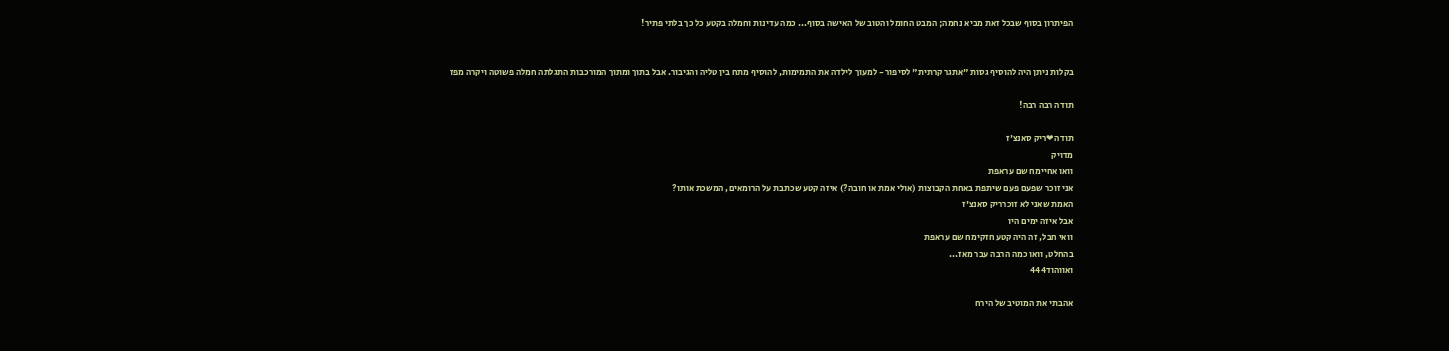הפיתרון בסוף שבכל זאת מביא נחמה; המבט החומל והטוב של האישה בסוף... כמה עדינות וחמלה בקטע כל כך בלתי פתיר!


בקלות ניתן היה להוסיף גסות "אתגר קרתית" לסיפור - למעוך לילדה את התמימות, להוסיף מתח בין טליה והגיבור. אבל בתוך ומתוך המורכבות התגלתה חמלה פשוטה ויקרה מפז

תודה רבה רבה!

תודה❤ריק סאנצ'ז
מדויק
וואו אחיימח שם עראפת
אני זוכר שפעם פעם שיתפת באחת הקבוצות (אולי אמת או חובה?) איזה קטע שכתבת על הרומאים, המשכת אותו?
האמת שאני לא זוכרריק סאנצ'ז
אבל איזה ימים היו
וואי חבל, זה היה קטע חזקימח שם עראפת
בהחלט, וואו כמה הרבה עבר מאז...
ואווהוד444

אהבתי את המוטיב של הירח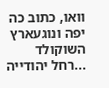וואו, כתוב כה יפה ונוגעארץ השוקולד
...רחל יהודייה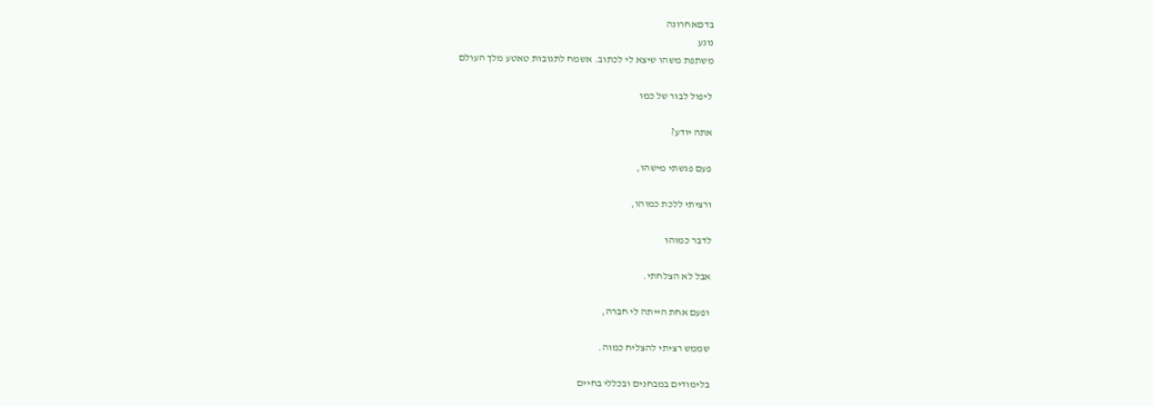בדםאחרונה
נוגע
משתפת משהו שיצא לי לכתוב. אשמח לתגובות טאטע מלך העולם

ליפול לבור של כמו

אתה יודע?

פעם פגשתי מישהו,

ורציתי ללכת כמוהו,

לדבר כמוהו

אבל לא הצלחתי.

ופעם אחת הייתה לי חברה,

שממש רציתי להצליח כמוה.

בלימודים במבחנים ובכללי בחיים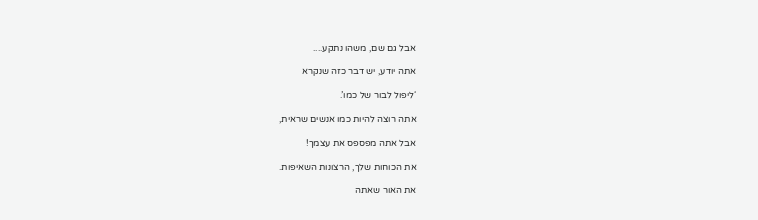אבל גם שם, משהו נתקע....

אתה יודע, יש דבר כזה שנקרא

‘ליפול לבור של כמו’.

אתה רוצה להיות כמו אנשים שראית,

אבל אתה מפספס את עצמך!

את הכוחות שלך, הרצונות השאיפות.

את האור שאתה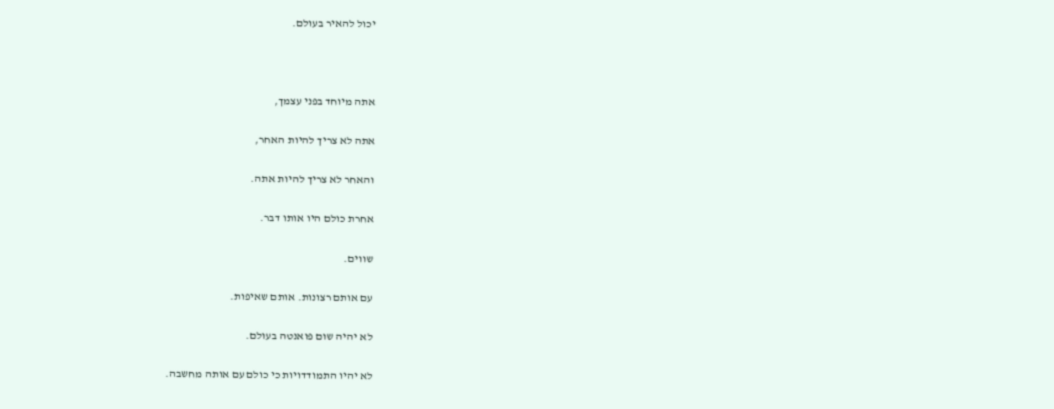יכול להאיר בעולם.



אתה מיוחד בפני עצמך,

אתה לא צריך להיות האחר,

והאחר לא צריך להיות אתה.

אחרת כולם היו אותו דבר.

שווים.

עם אותם רצונות. אותם שאיפות.

לא יהיה שום פואנטה בעולם.

לא יהיו התמודדויות כי כולם עם אותה מחשבה.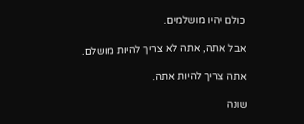כולם יהיו מושלמים.

אבל אתה, אתה לא צריך להיות מושלם.

אתה צריך להיות אתה.

שונה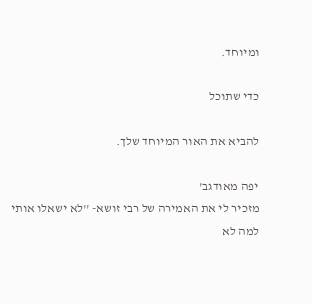ומיוחד.

כדי שתוכל

להביא את האור המיוחד שלך.

יפה מאודגב'
מזכיר לי את האמירה של רבי זושא- ''לא ישאלו אותי למה לא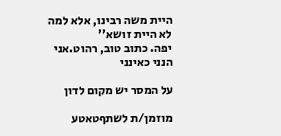היית משה רבינו, אלא למה לא היית זושא''
יפה. כתוב טוב, רהוט.אני הנני כאינני

על המסר יש מקום לדון

מוזמן/ת לשתףטאטע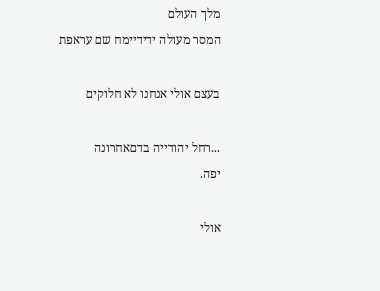מלך העולם
המסר מעולה ידידיימח שם עראפת

בעצם אולי אנחנו לא חלוקים

...רחל יהודייה בדםאחרונה
יפה.

אולי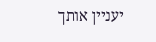יעניין אותך